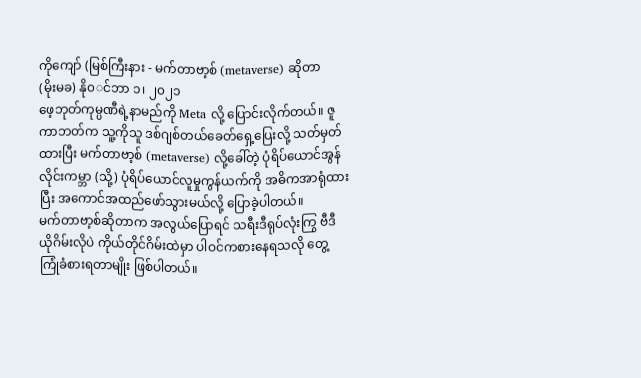ကိုကျော် (မြစ်ကြီးနား - မက်တာဗာ့စ် (metaverse) ဆိုတာ
(မိုးမခ) နို၀◌င်ဘာ ၁၊ ၂၀၂၁
ဖေ့ဘုတ်ကုမ္ပဏီရဲ့နာမည်ကို Meta လို့ ပြောင်းလိုက်တယ်။ ဇူကာဘတ်က သူ့ကိုသူ ဒစ်ဂျစ်တယ်ခေတ်ရှေ့ပြေးလို့ သတ်မှတ်ထားပြီး မက်တာဗာ့စ် (metaverse) လို့ခေါ်တဲ့ ပုံရိပ်ယောင်အွန်လိုင်းကမ္ဘာ (သို့) ပုံရိပ်ယောင်လူမှုကွန်ယက်ကို အဓိကအာရုံထားပြီး အကောင်အထည်ဖော်သွားမယ်လို့ ပြောခဲ့ပါတယ်။
မက်တာဗာ့စ်ဆိုတာက အလွယ်ပြောရင် သရီးဒီရုပ်လုံးကြွ ဗီဒီယိုဂိမ်းလိုပဲ ကိုယ်တိုင်ဂိမ်းထဲမှာ ပါဝင်ကစားနေရသလို တွေ့ကြုံခံစားရတာမျိုး ဖြစ်ပါတယ်။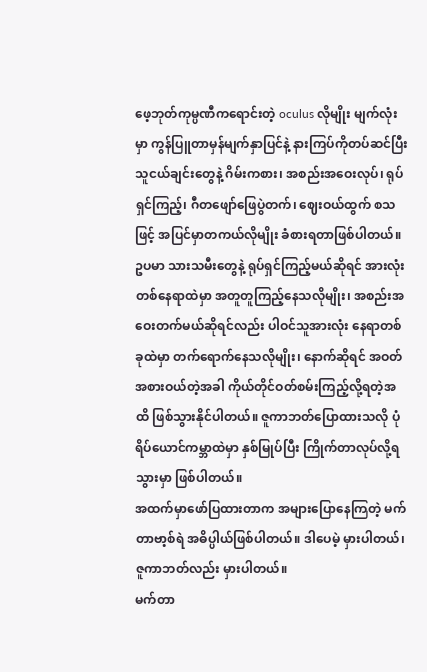ဖေ့ဘုတ်ကုမ္ပဏီကရောင်းတဲ့ oculus လိုမျိုး မျက်လုံးမှာ ကွန်ပြူတာမှန်မျက်နှာပြင်နဲ့ နားကြပ်ကိုတပ်ဆင်ပြီး သူငယ်ချင်းတွေနဲ့ ဂိမ်းကစား၊ အစည်းအဝေးလုပ်၊ ရုပ်ရှင်ကြည့်၊ ဂီတဖျော်ဖြေပွဲတက်၊ ဈေးဝယ်ထွက် စသဖြင့် အပြင်မှာတကယ်လိုမျိုး ခံစားရတာဖြစ်ပါတယ်။
ဥပမာ သားသမီးတွေနဲ့ ရုပ်ရှင်ကြည့်မယ်ဆိုရင် အားလုံးတစ်နေရာထဲမှာ အတူတူကြည့်နေသလိုမျိုး၊ အစည်းအဝေးတက်မယ်ဆိုရင်လည်း ပါဝင်သူအားလုံး နေရာတစ်ခုထဲမှာ တက်ရောက်နေသလိုမျိုး၊ နောက်ဆိုရင် အဝတ်အစားဝယ်တဲ့အခါ ကိုယ်တိုင်ဝတ်စမ်းကြည့်လို့ရတဲ့အထိ ဖြစ်သွားနိုင်ပါတယ်။ ဇူကာဘတ်ပြောထားသလို ပုံရိပ်ယောင်ကမ္ဘာထဲမှာ နှစ်မြုပ်ပြီး ကြိုက်တာလုပ်လို့ရသွားမှာ ဖြစ်ပါတယ်။
အထက်မှာဖော်ပြထားတာက အများပြောနေကြတဲ့ မက်တာဗာ့စ်ရဲ အဓိပ္ပါယ်ဖြစ်ပါတယ်။ ဒါပေမဲ့ မှားပါတယ်၊ ဇူကာဘတ်လည်း မှားပါတယ်။
မက်တာ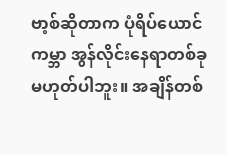ဗာ့စ်ဆိုတာက ပုံရိပ်ယောင်ကမ္ဘာ အွန်လိုင်းနေရာတစ်ခု မဟုတ်ပါဘူး။ အချိန်တစ်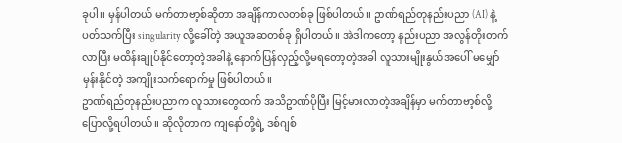ခုပါ။ မှန်ပါတယ် မက်တာဗာ့စ်ဆိုတာ အချိန်ကာလတစ်ခု ဖြစ်ပါတယ်။ ဥာဏ်ရည်တုနည်းပညာ (AI) နဲ့ပတ်သက်ပြီး singularity လို့ခေါ်တဲ့ အယူအဆတစ်ခု ရှိပါတယ်။ အဲဒါကတော့ နည်းပညာ အလွန်တိုးတက်လာပြီး မထိန်းချုပ်နိုင်တော့တဲ့အခါနဲ့ နောက်ပြန်လှည့်လို့မရတော့တဲ့အခါ လူသားမျိုးနွယ်အပေါ် မမျှော်မှန်းနိုင်တဲ့ အကျိုးသက်ရောက်မှု ဖြစ်ပါတယ်။
ဥာဏ်ရည်တုနည်းပညာက လူသားတွေထက် အသိဥာဏ်ပိုပြီး မြင့်မားလာတဲ့အချိန်မှာ မက်တာဗာ့စ်လို့ ပြောလို့ရပါတယ်။ ဆိုလိုတာက ကျနော်တို့ရဲ့ ဒစ်ဂျစ်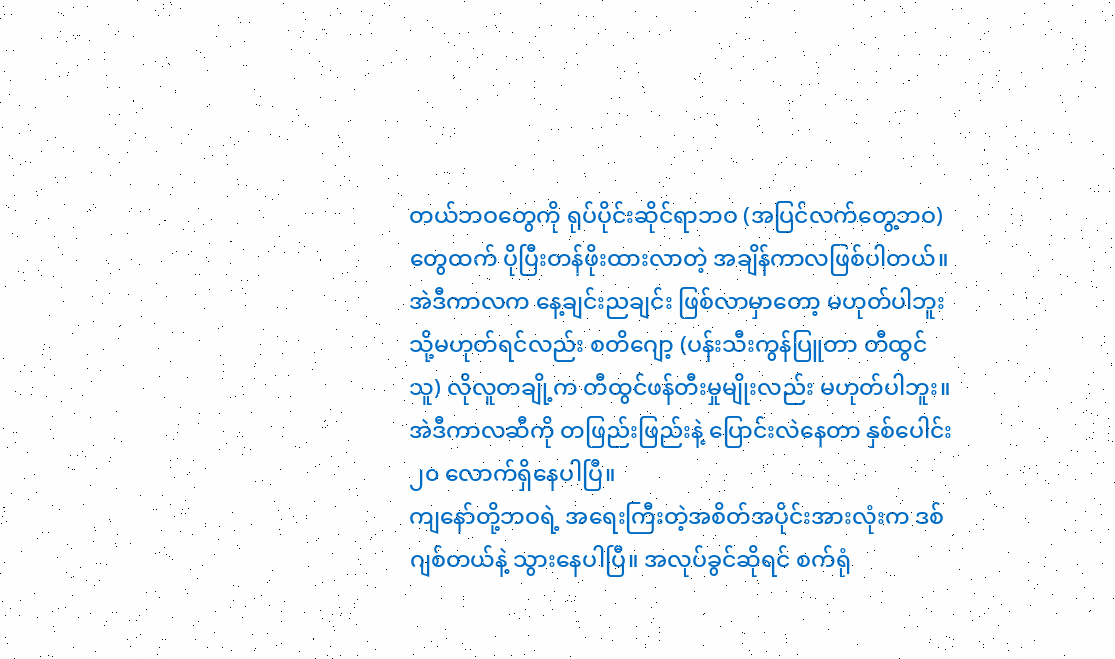တယ်ဘဝတွေကို ရုပ်ပိုင်းဆိုင်ရာဘဝ (အပြင်လက်တွေ့ဘဝ) တွေထက် ပိုပြီးတန်ဖိုးထားလာတဲ့ အချိန်ကာလဖြစ်ပါတယ်။ အဲဒီကာလက နေ့ချင်းညချင်း ဖြစ်လာမှာတော့ မဟုတ်ပါဘူး သို့မဟုတ်ရင်လည်း စတိဂျော့ (ပန်းသီးကွန်ပြူတာ တီထွင်သူ) လိုလူတချို့က တီထွင်ဖန်တီးမှုမျိုးလည်း မဟုတ်ပါဘူး။ အဲဒီကာလဆီကို တဖြည်းဖြည်းနဲ့ ပြောင်းလဲနေတာ နှစ်ပေါင်း ၂၀ လောက်ရှိနေပါပြီ။
ကျနော်တို့ဘဝရဲ့ အရေးကြီးတဲ့အစိတ်အပိုင်းအားလုံးက ဒစ်ဂျစ်တယ်နဲ့ သွားနေပါပြီ။ အလုပ်ခွင်ဆိုရင် စက်ရုံ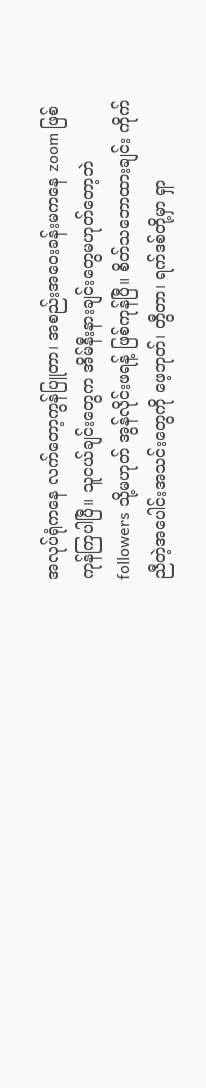အလုပ်ရုံကနေ လက်တော့ကွန်ပြူတာ၊ အစည်းအဝေးခန်းမကနေ zoom ဖြစ်ကုန်ကြပါပြီ။ သူငယ်ချင်းတွေက အိမ်နီးနားချင်းတွေမဟုတ်တော့ဘဲ followers သို့မဟုတ် အွန်လိုင်းဖရန့် ဖြစ်ကုန်ပြီ။ စိတ်သဘောထားချင်း ကိုက်ညီတဲ့အပေါင်းအသင်းတွေကို ဖေ့ဘုတ်၊ တွီတာ၊ ရက်ဒစ်တို့မှာ ရှာ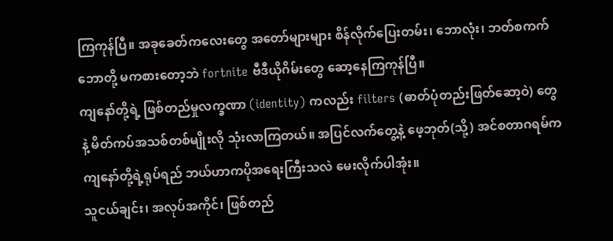ကြကုန်ပြီ။ အခုခေတ်ကလေးတွေ အတော်များများ စိန်လိုက်ပြေးတမ်း၊ ဘောလုံး၊ ဘတ်စကက်ဘောတို့ မကစားတော့ဘဲ fortnite ဗီဒီယိုဂိမ်းတွေ ဆော့နေကြကုန်ပြီ။
ကျနော်တို့ရဲ့ ဖြစ်တည်မှုလက္ခဏာ (identity) ကလည်း filters (ဓာတ်ပုံတည်းဖြတ်ဆော့ဝဲ) တွေနဲ့ မိတ်ကပ်အသစ်တစ်မျိုးလို သုံးလာကြတယ်။ အပြင်လက်တွေ့နဲ့ ဖေ့ဘုတ်(သို့) အင်စတာဂရမ်က ကျနော်တို့ရဲ့ရုပ်ရည် ဘယ်ဟာကပိုအရေးကြီးသလဲ မေးလိုက်ပါအုံး။
သူငယ်ချင်း၊ အလုပ်အကိုင်၊ ဖြစ်တည်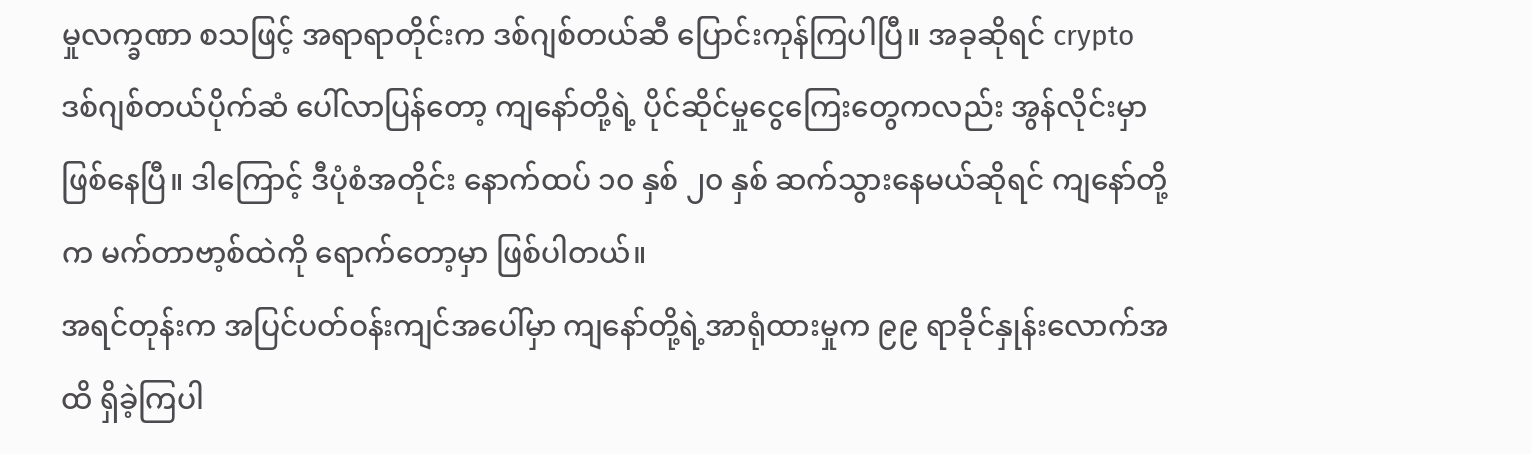မှုလက္ခဏာ စသဖြင့် အရာရာတိုင်းက ဒစ်ဂျစ်တယ်ဆီ ပြောင်းကုန်ကြပါပြီ။ အခုဆိုရင် crypto ဒစ်ဂျစ်တယ်ပိုက်ဆံ ပေါ်လာပြန်တော့ ကျနော်တို့ရဲ့ ပိုင်ဆိုင်မှုငွေကြေးတွေကလည်း အွန်လိုင်းမှာဖြစ်နေပြီ။ ဒါကြောင့် ဒီပုံစံအတိုင်း နောက်ထပ် ၁၀ နှစ် ၂၀ နှစ် ဆက်သွားနေမယ်ဆိုရင် ကျနော်တို့က မက်တာဗာ့စ်ထဲကို ရောက်တော့မှာ ဖြစ်ပါတယ်။
အရင်တုန်းက အပြင်ပတ်ဝန်းကျင်အပေါ်မှာ ကျနော်တို့ရဲ့အာရုံထားမှုက ၉၉ ရာခိုင်နှုန်းလောက်အထိ ရှိခဲ့ကြပါ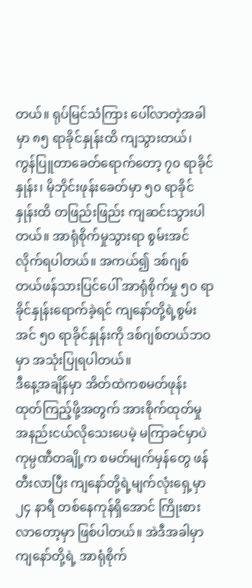တယ်။ ရုပ်မြင်သံကြား ပေါ်လာတဲ့အခါမှာ ၈၅ ရာခိုင်နှုန်းထိ ကျသွားတယ်၊ ကွန်ပြူတာခေတ်ရောက်တော့ ၇၀ ရာခိုင်နှုန်း၊ မိုဘိုင်းဖုန်းခေတ်မှာ ၅၀ ရာခိုင်နှုန်းထိ တဖြည်းဖြည်း ကျဆင်းသွားပါတယ်။ အာရုံစိုက်မှုသွားရာ စွမ်းအင်လိုက်ရပါတယ်။ အကယ်၍ ဒစ်ဂျစ်တယ်ဖန်သားပြင်ပေါ် အာရုံစိုက်မှု ၅၀ ရာခိုင်နှုန်းရောက်ခဲ့ရင် ကျနော်တို့ရဲ့စွမ်းအင် ၅၀ ရာခိုင်နှုန်းကို ဒစ်ဂျစ်တယ်ဘဝမှာ အသုံးပြုရပါတယ်။
ဒီနေ့အချိန်မှာ အိတ်ထဲကစမတ်ဖုန်း ထုတ်ကြည့်ဖို့အတွက် အားစိုက်ထုတ်မှု အနည်းငယ်လိုသေးပေမဲ့ မကြာခင်မှာပဲ ကုမ္ပဏီတချို့က စမတ်မျက်မှန်တွေ ဖန်တီးလာပြီး ကျနော်တို့ရဲ့မျက်လုံးရှေ့မှာ ၂၄ နာရီ တစ်နေကုန်ရှိအောင် ကြိုးစားလာတော့မှာ ဖြစ်ပါတယ်။ အဲဒီအခါမှာ ကျနော်တို့ရဲ့ အာရုံစိုက်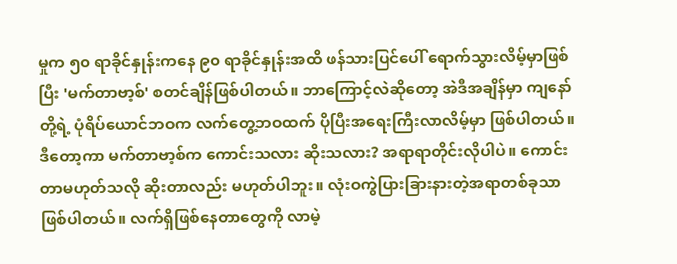မှုက ၅၀ ရာခိုင်နှုန်းကနေ ၉၀ ရာခိုင်နှုန်းအထိ ဖန်သားပြင်ပေါ် ရောက်သွားလိမ့်မှာဖြစ်ပြီး 'မက်တာဗာ့စ်' စတင်ချိန်ဖြစ်ပါတယ်။ ဘာကြောင့်လဲဆိုတော့ အဲဒီအချိန်မှာ ကျနော်တို့ရဲ့ ပုံရိပ်ယောင်ဘဝက လက်တွေ့ဘဝထက် ပိုပြီးအရေးကြီးလာလိမ့်မှာ ဖြစ်ပါတယ်။
ဒီတော့ကာ မက်တာဗာ့စ်က ကောင်းသလား ဆိုးသလား? အရာရာတိုင်းလိုပါပဲ။ ကောင်းတာမဟုတ်သလို ဆိုးတာလည်း မဟုတ်ပါဘူး။ လုံးဝကွဲပြားခြားနားတဲ့အရာတစ်ခုသာ ဖြစ်ပါတယ်။ လက်ရှိဖြစ်နေတာတွေကို လာမဲ့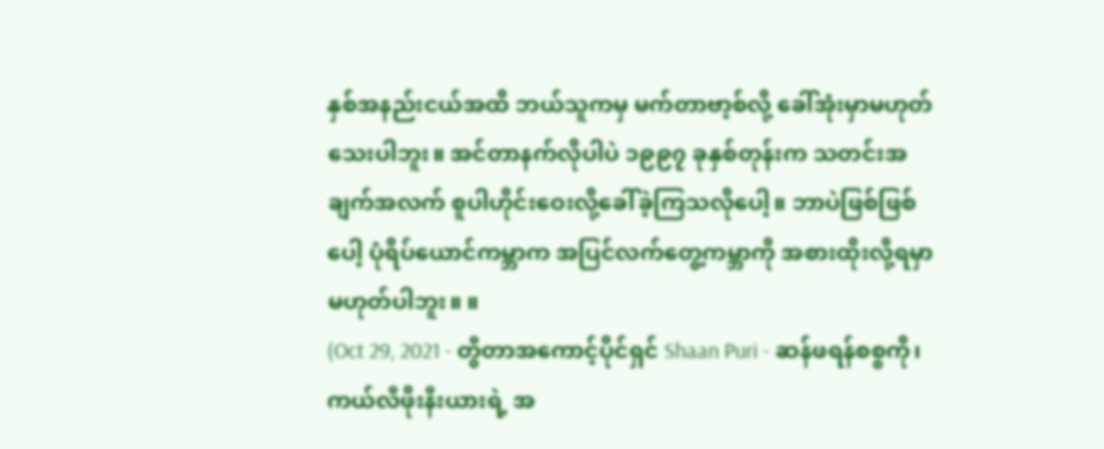နှစ်အနည်းငယ်အထိ ဘယ်သူကမှ မက်တာဗာ့စ်လို့ ခေါ်အုံးမှာမဟုတ်သေးပါဘူး။ အင်တာနက်လိုပါပဲ ၁၉၉၇ ခုနှစ်တုန်းက သတင်းအချက်အလက် စူပါဟိုင်းဝေးလို့ခေါ်ခဲ့ကြသလိုပေါ့။ ဘာပဲဖြစ်ဖြစ်ပေါ့ ပုံရိပ်ယောင်ကမ္ဘာက အပြင်လက်တွေ့ကမ္ဘာကို အစားထိုးလို့ရမှာ မဟုတ်ပါဘူး။ ။
(Oct 29, 2021 - တွီတာအကောင့်ပိုင်ရှင် Shaan Puri - ဆန်ဖရန်စစ္စကို၊ ကယ်လီဖိုးနီးယားရဲ့ အ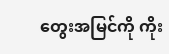တွေးအမြင်ကို ကိုး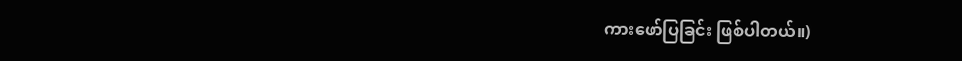ကားဖော်ပြခြင်း ဖြစ်ပါတယ်။)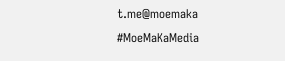t.me@moemaka
#MoeMaKaMedia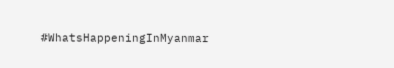#WhatsHappeningInMyanmar